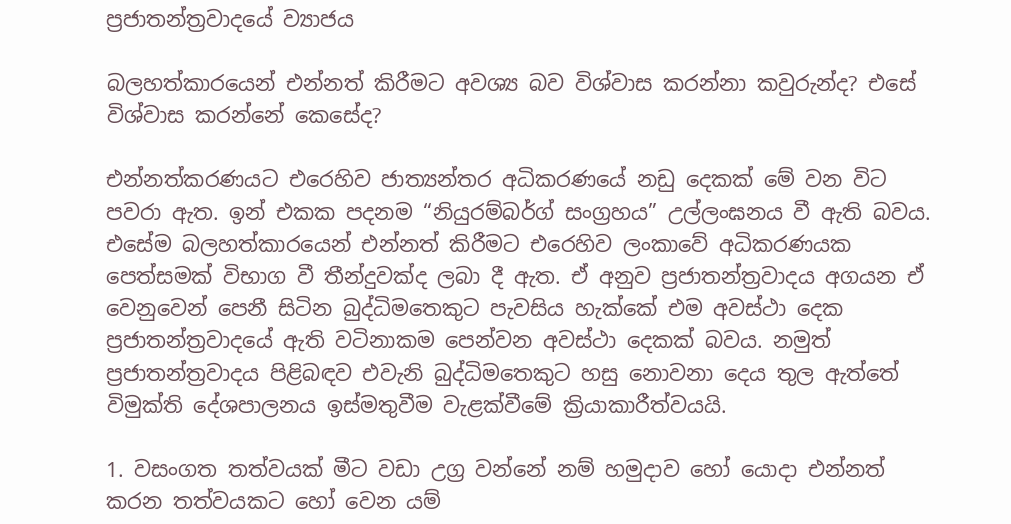ප්‍රජාතන්ත්‍රවාදයේ ව්‍යාජය

බලහත්කාරයෙන් එන්නත් කිරීමට අවශ්‍ය බව විශ්වාස කරන්නා කවුරුන්ද? එසේ විශ්වාස කරන්නේ කෙසේද?

එන්නත්කරණයට එරෙහිව ජාත්‍යන්තර අධිකරණයේ නඩු දෙකක් මේ වන විට පවරා ඇත. ඉන් එකක පදනම “නියුරම්බර්ග් සංග්‍රහය” උල්ලංඝනය වී ඇති බවය. එසේම බලහත්කාරයෙන් එන්නත් කිරීමට එරෙහිව ලංකාවේ අධිකරණයක පෙත්සමක් විභාග වී තීන්දුවක්ද ලබා දී ඇත. ඒ අනුව ප්‍රජාතන්ත්‍රවාදය අගයන ඒ වෙනුවෙන් පෙනී සිටින බුද්ධිමතෙකුට පැවසිය හැක්කේ එම අවස්ථා දෙක ප්‍රජාතන්ත්‍රවාදයේ ඇති වටිනාකම පෙන්වන අවස්ථා දෙකක් බවය. නමුත් ප්‍රජාතන්ත්‍රවාදය පිළිබඳව එවැනි බුද්ධිමතෙකුට හසු නොවනා දෙය තුල ඇත්තේ විමුක්ති දේශපාලනය ඉස්මතුවීම වැළක්වීමේ ක්‍රියාකාරීත්වයයි.

1. වසංගත තත්වයක් මීට වඩා උග්‍ර වන්නේ නම් හමුදාව හෝ යොදා එන්නත් කරන තත්වයකට හෝ වෙන යම්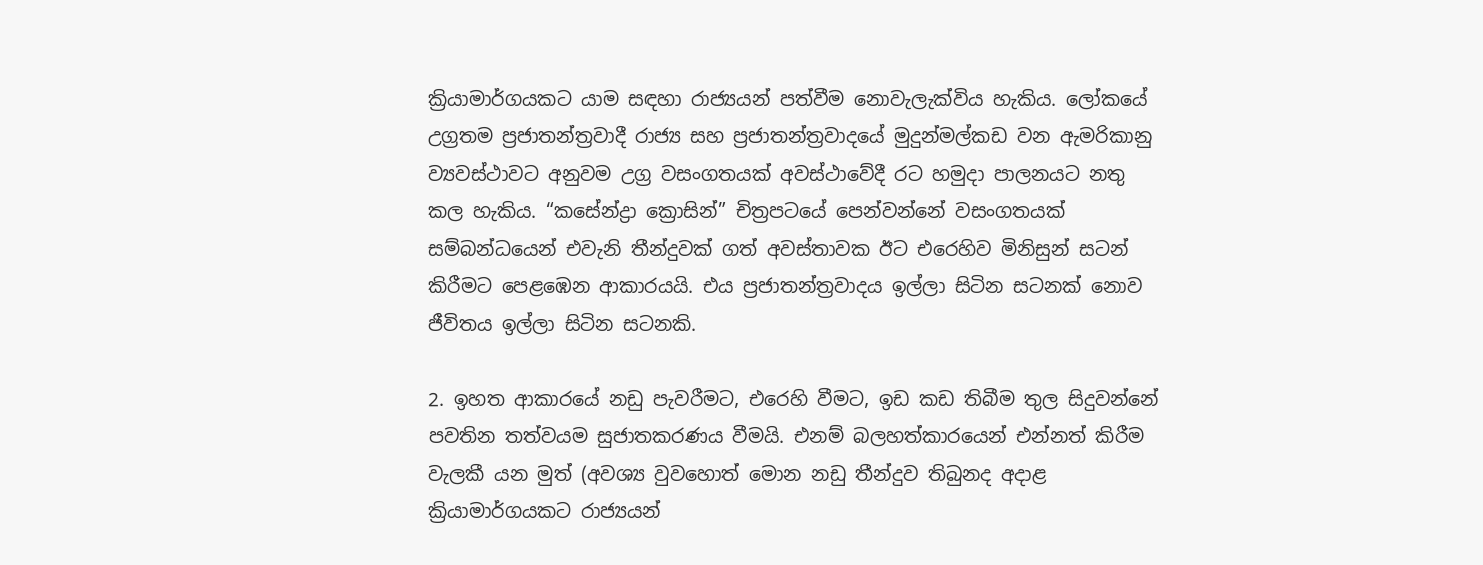ක්‍රියාමාර්ගයකට යාම සඳහා රාජ්‍යයන් පත්වීම නොවැලැක්විය හැකිය. ලෝකයේ උග්‍රතම ප්‍රජාතන්ත්‍රවාදී රාජ්‍ය සහ ප්‍රජාතන්ත්‍රවාදයේ මුදුන්මල්කඩ වන ඇමරිකානු ව්‍යවස්ථාවට අනුවම උග්‍ර වසංගතයක් අවස්ථාවේදී රට හමුදා පාලනයට නතු කල හැකිය. “කසේන්ද්‍රා ක්‍රොසින්” චිත්‍රපටයේ පෙන්වන්නේ වසංගතයක් සම්බන්ධයෙන් එවැනි තීන්දුවක් ගත් අවස්තාවක ඊට එරෙහිව මිනිසුන් සටන් කිරීමට පෙළඹෙන ආකාරයයි. එය ප්‍රජාතන්ත්‍රවාදය ඉල්ලා සිටින සටනක් නොව ජීවිතය ඉල්ලා සිටින සටනකි.

2. ඉහත ආකාරයේ නඩු පැවරීමට, එරෙහි වීමට, ඉඩ කඩ තිබීම තුල සිදුවන්නේ පවතින තත්වයම සුජාතකරණය වීමයි. එනම් බලහත්කාරයෙන් එන්නත් කිරීම වැලකී යන මුත් (අවශ්‍ය වුවහොත් මොන නඩු තීන්දුව තිබුනද අදාළ ක්‍රියාමාර්ගයකට රාජ්‍යයන්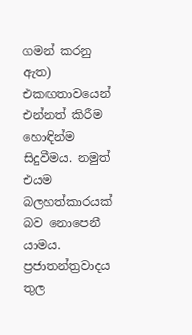ගමන් කරනු ඇත) එකඟතාවයෙන් එන්නත් කිරීම හොඳින්ම සිදුවීමය. නමුත් එයම බලහත්කාරයක් බව නොපෙනී යාමය. ප්‍රජාතන්ත්‍රවාදය තුල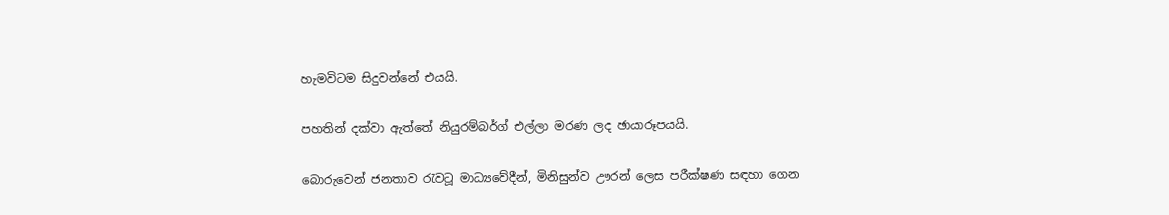හැමවිටම සිදුවන්නේ එයයි.

පහතින් දක්වා ඇත්තේ නියුරම්බර්ග් එල්ලා මරණ ලද ඡායාරූපයයි.

බොරුවෙන් ජනතාව රැවටූ මාධ්‍යවේදීන්, මිනිසුන්ව ඌරන් ලෙස පරීක්ෂණ සඳහා ගෙන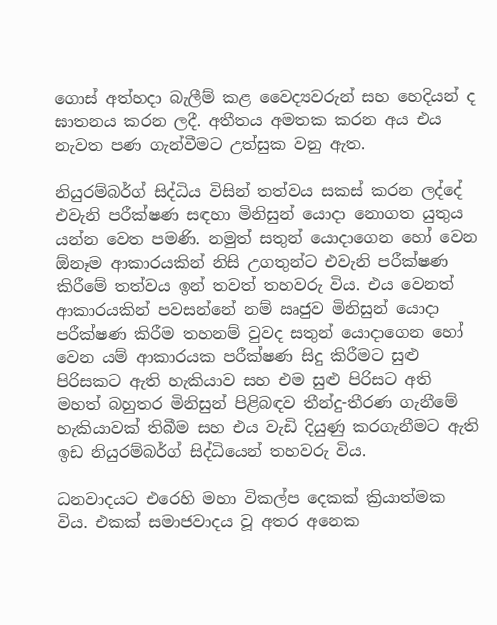ගොස් අත්හදා බැලීම් කළ වෛද්‍යවරුන් සහ හෙදියන් ද ඝාතනය කරන ලදී. අතීතය අමතක කරන අය එය නැවත පණ ගැන්වීමට උත්සුක වනු ඇත.

නියුරම්බර්ග් සිද්ධිය විසින් තත්වය සකස් කරන ලද්දේ එවැනි පරීක්ෂණ සඳහා මිනිසුන් යොදා නොගත යුතුය යන්න වෙත පමණි. නමුත් සතුන් යොදාගෙන හෝ වෙන ඕනෑම ආකාරයකින් නිසි උගතුන්ට එවැනි පරීක්ෂණ කිරීමේ තත්වය ඉන් තවත් තහවරු විය. එය වෙනත් ආකාරයකින් පවසන්නේ නම් ඍජුව මිනිසුන් යොදා පරීක්ෂණ කිරීම තහනම් වුවද සතුන් යොදාගෙන හෝ වෙන යම් ආකාරයක පරීක්ෂණ සිදු කිරීමට සුළු පිරිසකට ඇති හැකියාව සහ එම සුළු පිරිසට අති මහත් බහුතර මිනිසුන් පිළිබඳව තීන්දු-තීරණ ගැනීමේ හැකියාවක් තිබීම සහ එය වැඩි දියුණු කරගැනීමට ඇති ඉඩ නියුරම්බර්ග් සිද්ධියෙන් තහවරු විය.

ධනවාදයට එරෙහි මහා විකල්ප දෙකක් ක්‍රියාත්මක විය. එකක් සමාජවාදය වූ අතර අනෙක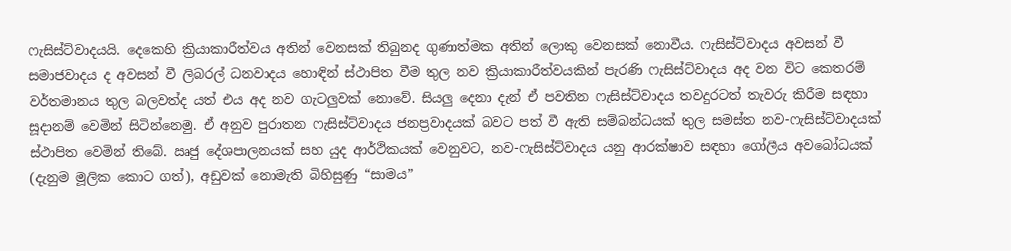ෆැසිස්ට්වාදයයි. දෙකෙහි ක්‍රියාකාරීත්වය අතින් වෙනසක් තිබුනද ගුණාත්මක අතින් ලොකු වෙනසක් නොවීය. ෆැසිස්ට්වාදය අවසන් වී සමාජවාදය ද අවසන් වී ලිබරල් ධනවාදය හොඳින් ස්ථාපිත වීම තුල නව ක්‍රියාකාරීත්වයකින් පැරණි ෆැසිස්ට්වාදය අද වන විට කෙතරම් වර්තමානය තුල බලවත්ද යත් එය අද නව ගැටලුවක් නොවේ. සියලු දෙනා දැන් ඒ පවතින ෆැසිස්ට්වාදය තවදුරටත් තැවරු කිරීම සඳහා සූදානම් වෙමින් සිටින්නෙමු. ඒ අනුව පුරාතන ෆැසිස්ට්වාදය ජනප්‍රවාදයක් බවට පත් වී ඇති සම්බන්ධයක් තුල සමස්ත නව-ෆැසිස්ට්වාදයක් ස්ථාපිත වෙමින් තිබේ. ඍජු දේශපාලනයක් සහ යුද ආර්ථිකයක් වෙනුවට, නව-ෆැසිස්ට්වාදය යනු ආරක්ෂාව සඳහා ගෝලීය අවබෝධයක් (දැනුම මූලික කොට ගත්), අඩුවක් නොමැති බිහිසුණු “සාමය”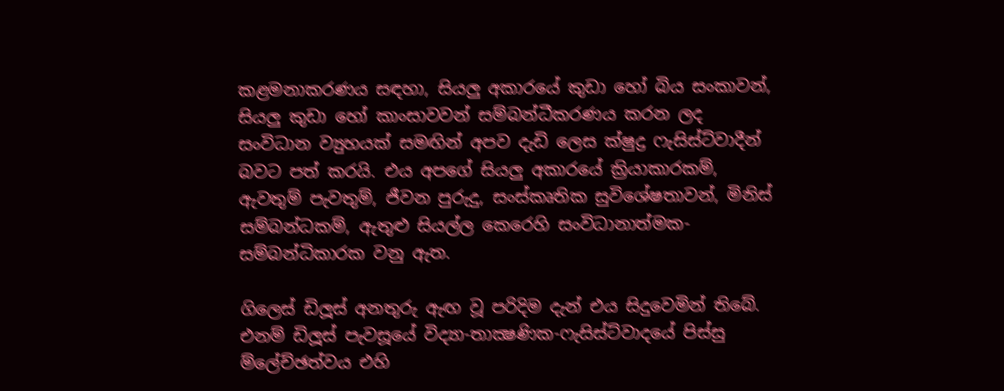කළමනාකරණය සඳහා, සියලු අකාරයේ කුඩා හෝ බිය සංකාවන්, සියලු කුඩා හෝ කාංසාවවන් සම්බන්ධීකරණය කරන ලද සංවිධාන ව්‍යුහයක් සමඟින් අපව දැඩි ලෙස ක්ෂුද්‍ර ෆැසිස්ට්වාදීන් බවට පත් කරයි. එය අපගේ සියලු අකාරයේ ක්‍රියාකාරකම්, ඇවතුම් පැවතුම්, ජීවන පුරුදු, සංස්කෘතික සුවිශේෂතාවන්, මිනිස් සම්බන්ධකම්, ඇතුළු සියල්ල කෙරෙහි සංවිධානාත්මක-සම්බන්ධිකාරක වනු ඇත.

ගිලෙස් ඩිලූස් අනතුරු ඇඟ වූ පරිදිම දැන් එය සිදුවෙමින් තිබේ. එනම් ඩිලූස් පැවසූයේ විද්‍යා-තාක්‍ෂණික-ෆැසිස්ට්වාදයේ පිස්සු ම්ලේච්ඡත්වය එහි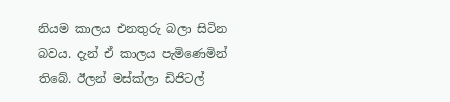නියම කාලය එනතුරු බලා සිටින බවය. දැන් ඒ කාලය පැමිණෙමින් තිබේ. ඊලන් මස්ක්ලා ඩිජිටල්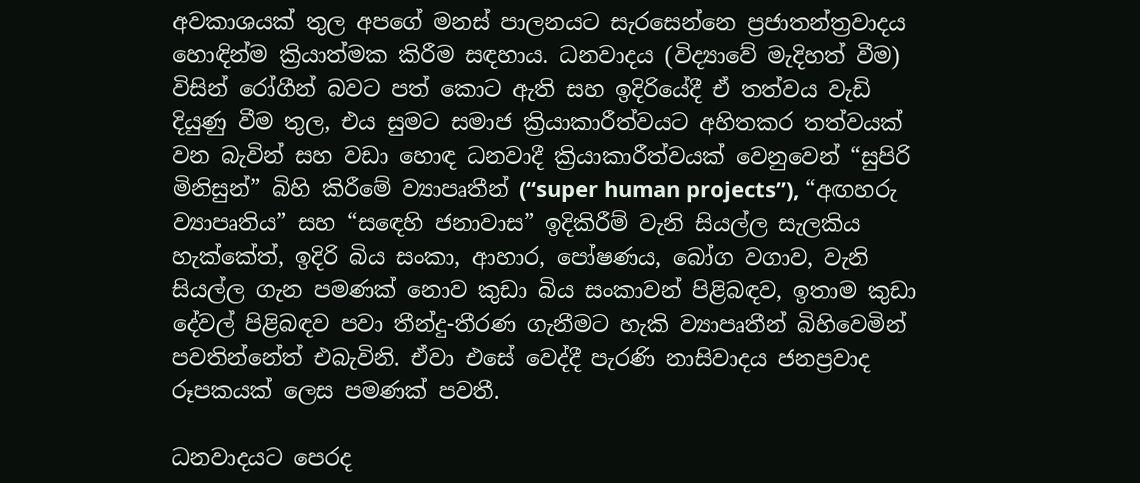අවකාශයක් තුල අපගේ මනස් පාලනයට සැරසෙන්නෙ ප්‍රජාතන්ත්‍රවාදය හොඳින්ම ක්‍රියාත්මක කිරීම සඳහාය. ධනවාදය (විද්‍යාවේ මැදිහත් වීම) විසින් රෝගීන් බවට පත් කොට ඇති සහ ඉදිරියේදී ඒ තත්වය වැඩි දියුණු වීම තුල, එය සුමට සමාජ ක්‍රියාකාරීත්වයට අහිතකර තත්වයක් වන බැවින් සහ වඩා හොඳ ධනවාදී ක්‍රියාකාරීත්වයක් වෙනුවෙන් “සුපිරි මිනිසුන්” බිහි කිරීමේ ව්‍යාපෘතීන් (“super human projects”), “අඟහරු ව්‍යාපෘතිය” සහ “සඳෙහි ජනාවාස” ඉදිකිරීම් වැනි සියල්ල සැලකිය හැක්කේත්, ඉදිරි බිය සංකා, ආහාර, පෝෂණය, බෝග වගාව, වැනි සියල්ල ගැන පමණක් නොව කුඩා බිය සංකාවන් පිළිබඳව, ඉතාම කුඩා දේවල් පිළිබඳව පවා තීන්දු-තීරණ ගැනීමට හැකි ව්‍යාපෘතීන් බිහිවෙමින් පවතින්නේත් එබැවිනි. ඒවා එසේ වෙද්දී පැරණි නාසිවාදය ජනප්‍රවාද රූපකයක් ලෙස පමණක් පවතී.

ධනවාදයට පෙරද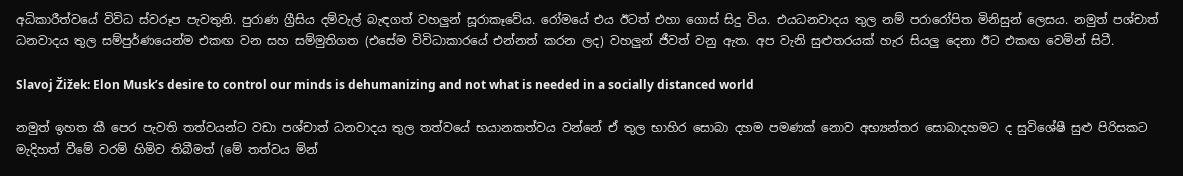අධිකාරීත්වයේ විවිධ ස්වරූප පැවතුනි. පුරාණ ග්‍රීසිය දම්වැල් බැඳගත් වහලුන් සූරාකෑවේය. රෝමයේ එය ඊටත් එහා ගොස් සිදු විය. එයධනවාදය තුල නම් පරාරෝපිත මිනිසුන් ලෙසය. නමුත් පශ්චාත් ධනවාදය තුල සම්පුර්ණයෙන්ම එකඟ වන සහ සම්මුතිගත (එසේම විවිධාකාරයේ එන්නත් කරන ලද) වහලුන් ජීවත් වනු ඇත. අප වැනි සුළුතරයක් හැර සියලු දෙනා ඊට එකඟ වෙමින් සිටී.

Slavoj Žižek: Elon Musk’s desire to control our minds is dehumanizing and not what is needed in a socially distanced world

නමුත් ඉහත කී පෙර පැවති තත්වයන්ට වඩා පශ්චාත් ධනවාදය තුල තත්වයේ භයානකත්වය වන්නේ ඒ තුල භාහිර සොබා දහම පමණක් නොව අභ්‍යන්තර සොබාදහමට ද සුවිශේෂී සුළු පිරිසකට මැදිහත් වීමේ වරම් හිමිව තිබීමත් (මේ තත්වය මින්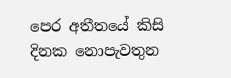පෙර අතීතයේ කිසි දිනක නොපැවතුන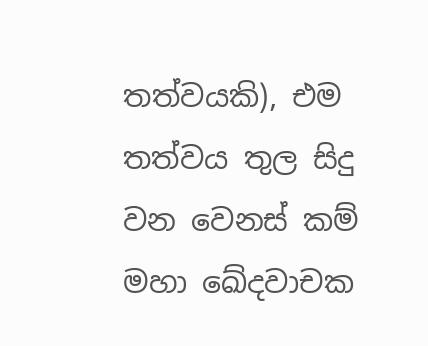තත්වයකි), එම තත්වය තුල සිදු වන වෙනස් කම් මහා ඛේදවාචක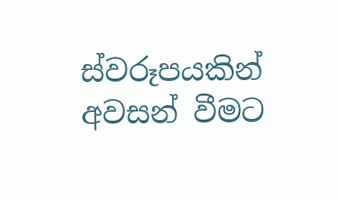ස්වරූපයකින් අවසන් වීමට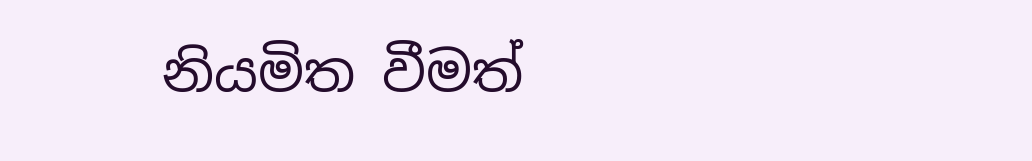නියමිත වීමත්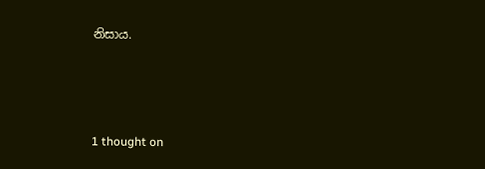නිසාය.



1 thought on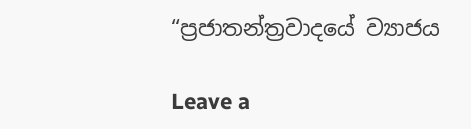“ප්‍රජාතන්ත්‍රවාදයේ ව්‍යාජය

Leave a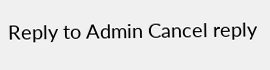Reply to Admin Cancel reply